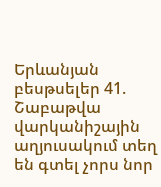Երևանյան բեսթսելեր 41. Շաբաթվա վարկանիշային աղյուսակում տեղ են գտել չորս նոր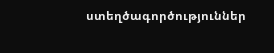ստեղծագործություններ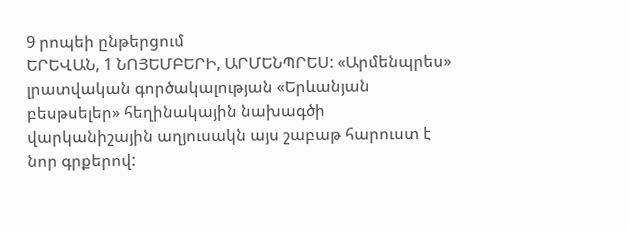9 րոպեի ընթերցում
ԵՐԵՎԱՆ, 1 ՆՈՅԵՄԲԵՐԻ, ԱՐՄԵՆՊՐԵՍ: «Արմենպրես» լրատվական գործակալության «Երևանյան բեսթսելեր» հեղինակային նախագծի վարկանիշային աղյուսակն այս շաբաթ հարուստ է նոր գրքերով: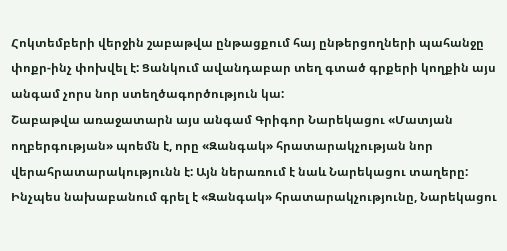Հոկտեմբերի վերջին շաբաթվա ընթացքում հայ ընթերցողների պահանջը փոքր-ինչ փոխվել է: Ցանկում ավանդաբար տեղ գտած գրքերի կողքին այս անգամ չորս նոր ստեղծագործություն կա:
Շաբաթվա առաջատարն այս անգամ Գրիգոր Նարեկացու «Մատյան ողբերգության» պոեմն է, որը «Զանգակ» հրատարակչության նոր վերահրատարակությունն է: Այն ներառում է նաև Նարեկացու տաղերը: Ինչպես նախաբանում գրել է «Զանգակ» հրատարակչությունը, Նարեկացու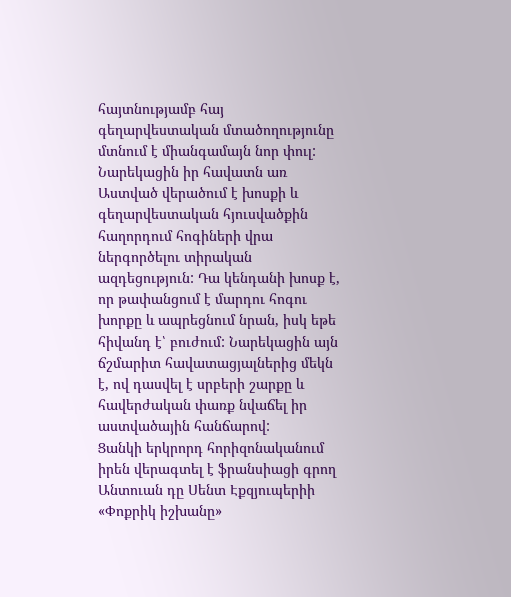հայտնությամբ հայ գեղարվեստական մտածողությունը մտնում է միանգամայն նոր փուլ: Նարեկացին իր հավատն առ Աստված վերածում է խոսքի և գեղարվեստական հյուսվածքին հաղորդում հոգիների վրա ներգործելու տիրական ազդեցություն: Դա կենդանի խոսք է, որ թափանցում է մարդու հոգու խորքը և ապրեցնում նրան, իսկ եթե հիվանդ է՝ բուժում: Նարեկացին այն ճշմարիտ հավատացյալներից մեկն է, ով դասվել է սրբերի շարքը և հավերժական փառք նվաճել իր աստվածային հանճարով:
Ցանկի երկրորդ հորիզոնականում իրեն վերագտել է ֆրանսիացի գրող Անտուան դը Սենտ Էքզյուպերիի «Փոքրիկ իշխանը»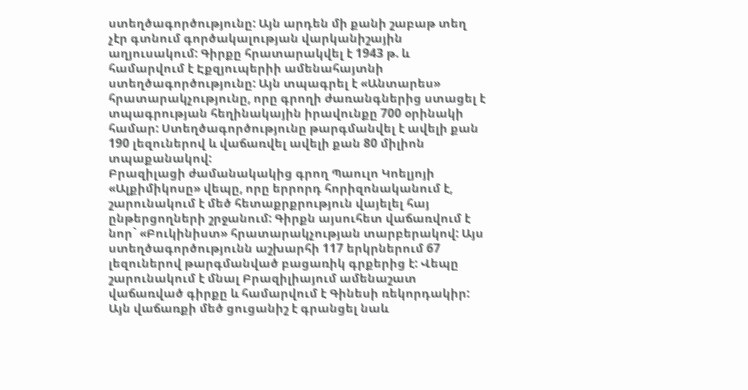ստեղծագործությունը: Այն արդեն մի քանի շաբաթ տեղ չէր գտնում գործակալության վարկանիշային աղյուսակում: Գիրքը հրատարակվել է 1943 թ. և համարվում է Էքզյուպերիի ամենահայտնի ստեղծագործությունը: Այն տպագրել է «Անտարես» հրատարակչությունը, որը գրողի ժառանգներից ստացել է տպագրության հեղինակային իրավունքը 700 օրինակի համար: Ստեղծագործությունը թարգմանվել է ավելի քան 190 լեզուներով և վաճառվել ավելի քան 80 միլիոն տպաքանակով:
Բրազիլացի ժամանակակից գրող Պաուլո Կոելյոյի «Ալքիմիկոսը» վեպը, որը երրորդ հորիզոնականում է, շարունակում է մեծ հետաքրքրություն վայելել հայ ընթերցողների շրջանում: Գիրքն այսուհետ վաճառվում է նոր` «Բուկինիստ» հրատարակչության տարբերակով: Այս ստեղծագործությունն աշխարհի 117 երկրներում 67 լեզուներով թարգմանված բացառիկ գրքերից է: Վեպը շարունակում է մնալ Բրազիլիայում ամենաշատ վաճառված գիրքը և համարվում է Գինեսի ռեկորդակիր: Այն վաճառքի մեծ ցուցանիշ է գրանցել նաև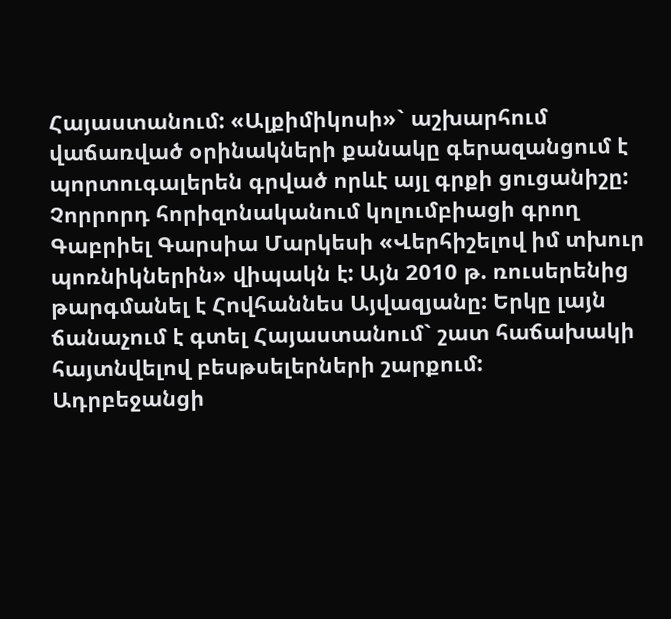Հայաստանում: «Ալքիմիկոսի»` աշխարհում վաճառված օրինակների քանակը գերազանցում է պորտուգալերեն գրված որևէ այլ գրքի ցուցանիշը:
Չորրորդ հորիզոնականում կոլումբիացի գրող Գաբրիել Գարսիա Մարկեսի «Վերհիշելով իմ տխուր պոռնիկներին» վիպակն է: Այն 2010 թ. ռուսերենից թարգմանել է Հովհաննես Այվազյանը: Երկը լայն ճանաչում է գտել Հայաստանում` շատ հաճախակի հայտնվելով բեսթսելերների շարքում:
Ադրբեջանցի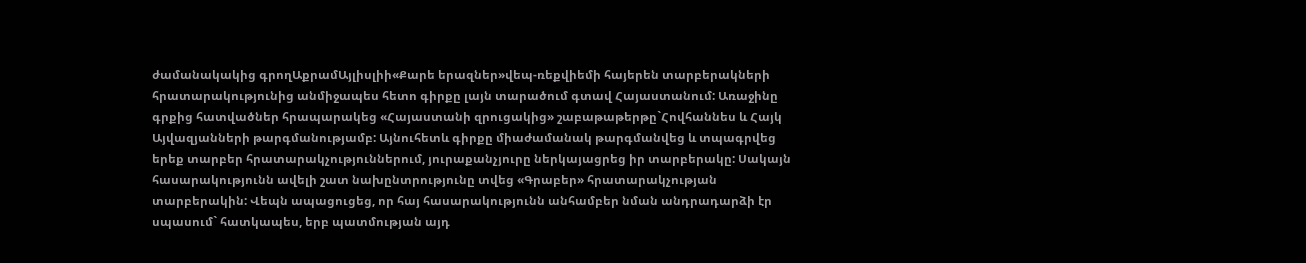ժամանակակից գրողԱքրամԱյլիսլիի«Քարե երազներ»վեպ-ռեքվիեմի հայերեն տարբերակների հրատարակությունից անմիջապես հետո գիրքը լայն տարածում գտավ Հայաստանում: Առաջինը գրքից հատվածներ հրապարակեց «Հայաստանի զրուցակից» շաբաթաթերթը`Հովհաննես և Հայկ Այվազյանների թարգմանությամբ: Այնուհետև գիրքը միաժամանակ թարգմանվեց և տպագրվեց երեք տարբեր հրատարակչություններում, յուրաքանչյուրը ներկայացրեց իր տարբերակը: Սակայն հասարակությունն ավելի շատ նախընտրությունը տվեց «Գրաբեր» հրատարակչության տարբերակին: Վեպն ապացուցեց, որ հայ հասարակությունն անհամբեր նման անդրադարձի էր սպասում` հատկապես, երբ պատմության այդ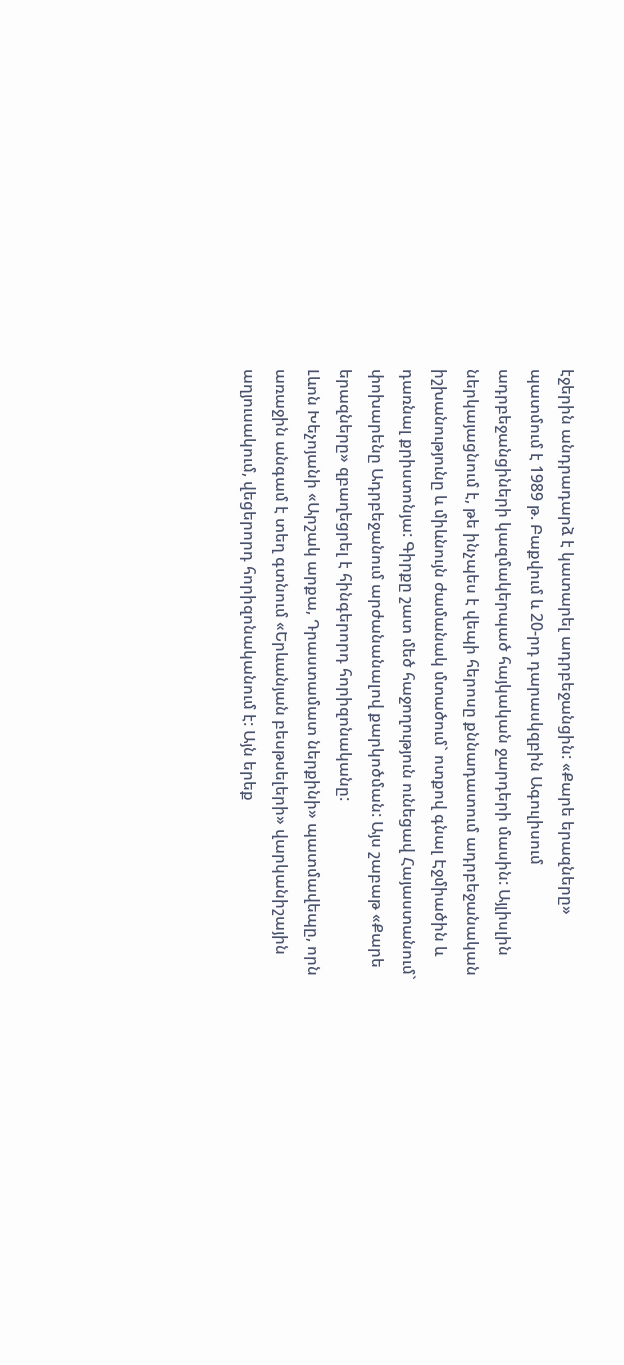էջերին անդրադարձ է կատարել ադրբեջանցին: «Քարե երազները» պատմում է 1989 թ. Բաքվում և 20-րդ դարասկզբին Ագուլիսում ադրբեջանցիների կազմակերպած հայկական ջարդերի մասին: Այլիսլին ներկայացնում է, թե ինչպես է վեպի հերոսը քննադատում ադրբեջանական իշխանությունը և միևնույն ժամանակ մտածում` ոտքով գնալ Էջմիածին և դառնալ քրիստոնյա: Գիրքը շատ մեծ հաջողություն ունեցավ Հայաստանում` փոխարենը Ադրբեջանում արժանանալով քարկոծման: Այս շաբաթ «Քարե երազները» զբաղեցրել է հինգերորդ հորիզոնականը:
Լևոն Խեչոյանի «Արշակ արքա, Դրաստամատ ներքինի» պատմավեպը, որն առաջին անգամ է տեղ գտնում «Երևանյան բեսթսելերի» վարկանիշային աղյուսակում, վեցերորդ հորիզոնականում է: Այն երեք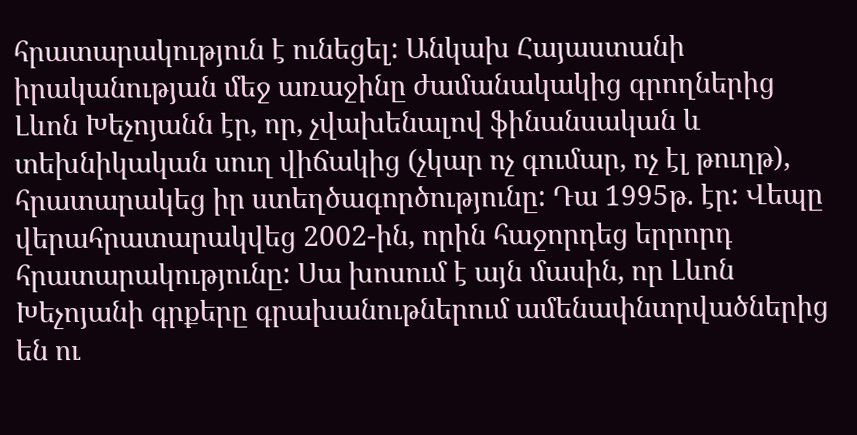հրատարակություն է ունեցել: Անկախ Հայաստանի իրականության մեջ առաջինը ժամանակակից գրողներից Լևոն Խեչոյանն էր, որ, չվախենալով ֆինանսական և տեխնիկական սուղ վիճակից (չկար ոչ գումար, ոչ էլ թուղթ), հրատարակեց իր ստեղծագործությունը: Դա 1995թ. էր: Վեպը վերահրատարակվեց 2002-ին, որին հաջորդեց երրորդ հրատարակությունը: Սա խոսում է այն մասին, որ Լևոն Խեչոյանի գրքերը գրախանութներում ամենափնտրվածներից են ու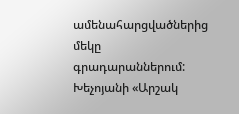ամենահարցվածներից մեկը գրադարաններում: Խեչոյանի «Արշակ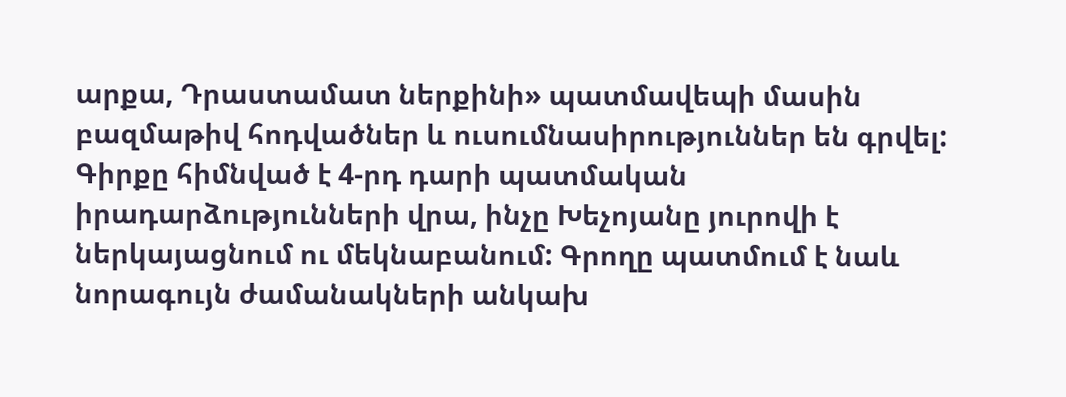արքա, Դրաստամատ ներքինի» պատմավեպի մասին բազմաթիվ հոդվածներ և ուսումնասիրություններ են գրվել: Գիրքը հիմնված է 4-րդ դարի պատմական իրադարձությունների վրա, ինչը Խեչոյանը յուրովի է ներկայացնում ու մեկնաբանում: Գրողը պատմում է նաև նորագույն ժամանակների անկախ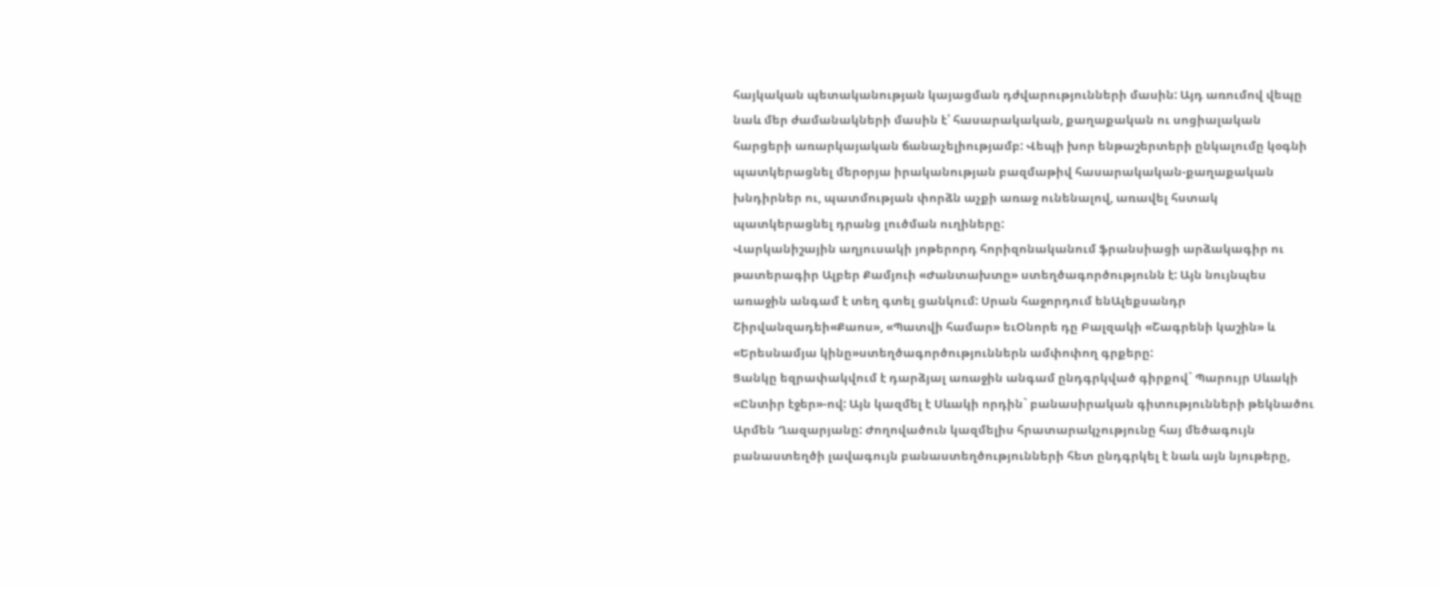հայկական պետականության կայացման դժվարությունների մասին: Այդ առումով վեպը նաև մեր ժամանակների մասին է՝ հասարակական, քաղաքական ու սոցիալական հարցերի առարկայական ճանաչելիությամբ: Վեպի խոր ենթաշերտերի ընկալումը կօգնի պատկերացնել մերօրյա իրականության բազմաթիվ հասարակական-քաղաքական խնդիրներ ու, պատմության փորձն աչքի առաջ ունենալով, առավել հստակ պատկերացնել դրանց լուծման ուղիները:
Վարկանիշային աղյուսակի յոթերորդ հորիզոնականում ֆրանսիացի արձակագիր ու թատերագիր Ալբեր Քամյուի «Ժանտախտը» ստեղծագործությունն է: Այն նույնպես առաջին անգամ է տեղ գտել ցանկում: Սրան հաջորդում ենԱլեքսանդր Շիրվանզադեի«Քաոս», «Պատվի համար» եւՕնորե դը Բալզակի «Շագրենի կաշին» և «Երեսնամյա կինը»ստեղծագործություններն ամփոփող գրքերը:
Ցանկը եզրափակվում է դարձյալ առաջին անգամ ընդգրկված գիրքով` Պարույր Սևակի «Ընտիր էջեր»-ով: Այն կազմել է Սևակի որդին` բանասիրական գիտությունների թեկնածու Արմեն Ղազարյանը: Ժողովածուն կազմելիս հրատարակչությունը հայ մեծագույն բանաստեղծի լավագույն բանաստեղծությունների հետ ընդգրկել է նաև այն նյութերը,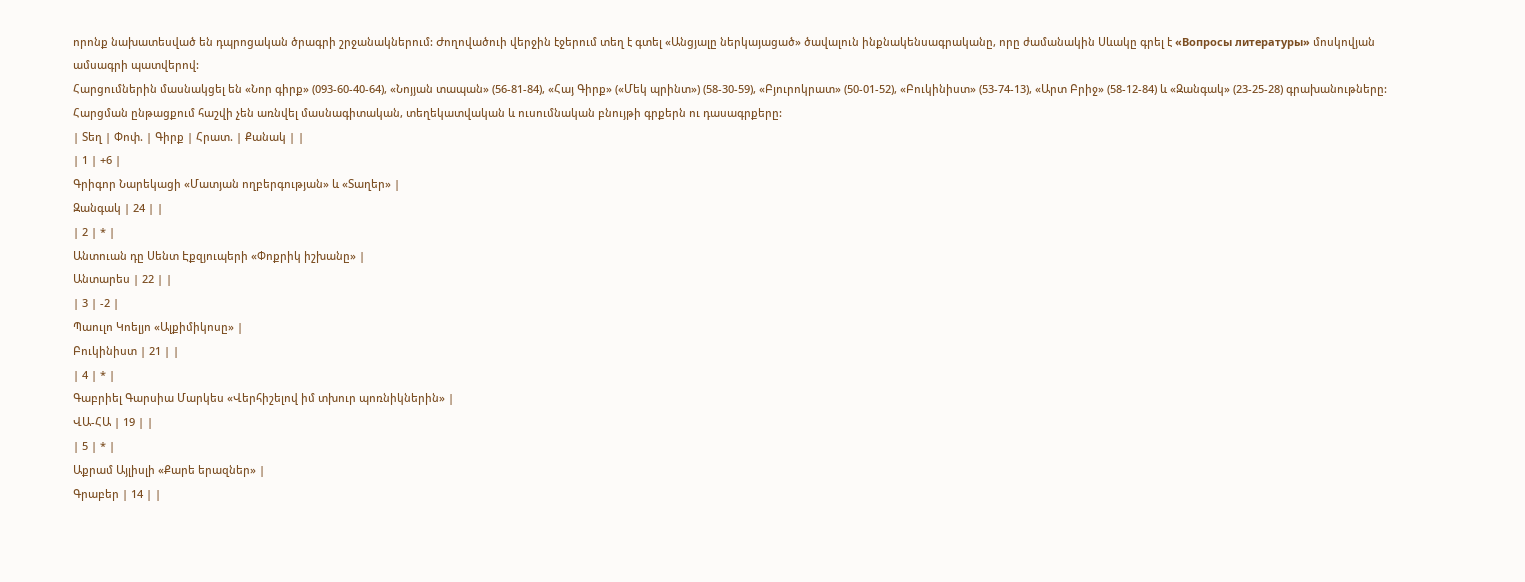որոնք նախատեսված են դպրոցական ծրագրի շրջանակներում: Ժողովածուի վերջին էջերում տեղ է գտել «Անցյալը ներկայացած» ծավալուն ինքնակենսագրականը, որը ժամանակին Սևակը գրել է «Вопросы литературы» մոսկովյան ամսագրի պատվերով:
Հարցումներին մասնակցել են «Նոր գիրք» (093-60-40-64), «Նոյյան տապան» (56-81-84), «Հայ Գիրք» («Մեկ պրինտ») (58-30-59), «Բյուրոկրատ» (50-01-52), «Բուկինիստ» (53-74-13), «Արտ Բրիջ» (58-12-84) և «Զանգակ» (23-25-28) գրախանութները: Հարցման ընթացքում հաշվի չեն առնվել մասնագիտական, տեղեկատվական և ուսումնական բնույթի գրքերն ու դասագրքերը:
| Տեղ | Փոփ. | Գիրք | Հրատ. | Քանակ | |
| 1 | +6 |
Գրիգոր Նարեկացի «Մատյան ողբերգության» և «Տաղեր» |
Զանգակ | 24 | |
| 2 | * |
Անտուան դը Սենտ Էքզյուպերի «Փոքրիկ իշխանը» |
Անտարես | 22 | |
| 3 | -2 |
Պաուլո Կոելյո «Ալքիմիկոսը» |
Բուկինիստ | 21 | |
| 4 | * |
Գաբրիել Գարսիա Մարկես «Վերհիշելով իմ տխուր պոռնիկներին» |
ՎԱ-ՀԱ | 19 | |
| 5 | * |
Աքրամ Այլիսլի «Քարե երազներ» |
Գրաբեր | 14 | |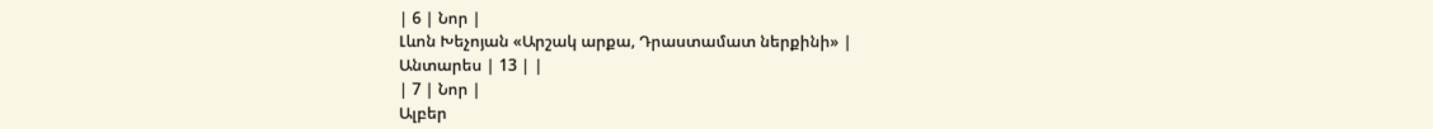| 6 | Նոր |
Լևոն Խեչոյան «Արշակ արքա, Դրաստամատ ներքինի» |
Անտարես | 13 | |
| 7 | Նոր |
Ալբեր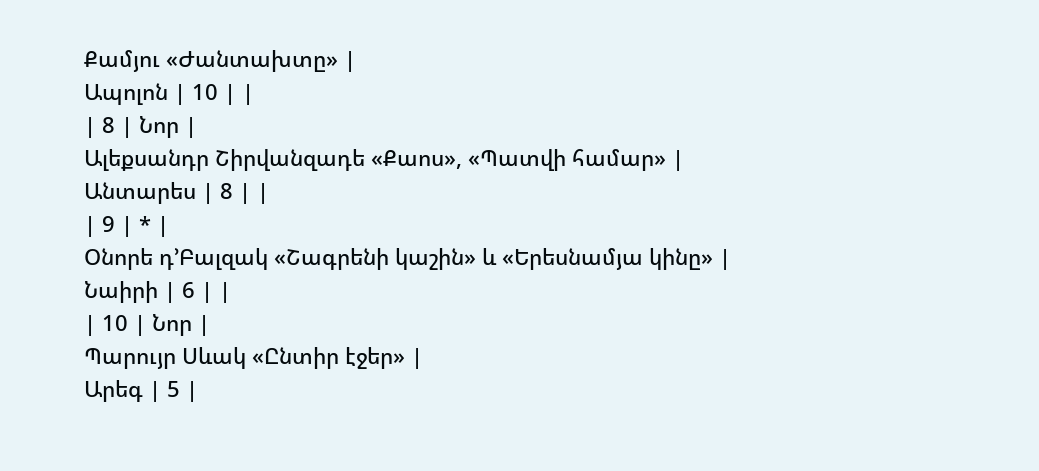Քամյու «Ժանտախտը» |
Ապոլոն | 10 | |
| 8 | Նոր |
Ալեքսանդր Շիրվանզադե «Քաոս», «Պատվի համար» |
Անտարես | 8 | |
| 9 | * |
Օնորե դ’Բալզակ «Շագրենի կաշին» և «Երեսնամյա կինը» |
Նաիրի | 6 | |
| 10 | Նոր |
Պարույր Սևակ «Ընտիր էջեր» |
Արեգ | 5 |